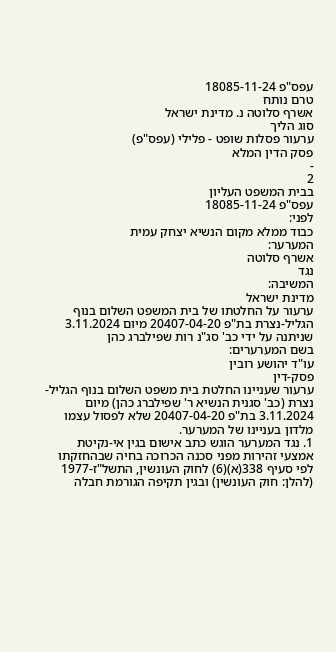עפס"פ 18085-11-24
טרם נותח
אשרף סלוטה נ. מדינת ישראל
סוג הליך
ערעור פסלות שופט - פלילי (עפס"פ)
פסק הדין המלא
-
2
בבית המשפט העליון
עפס"פ 18085-11-24
לפני:
כבוד ממלא מקום הנשיא יצחק עמית
המערער:
אשרף סלוטה
נגד
המשיבה:
מדינת ישראל
ערעור על החלטתו של בית המשפט השלום בנוף הגליל-נצרת בת"פ 20407-04-20 מיום 3.11.2024 שניתנה על ידי כב' סג"נ רות שפילברג כהן
בשם המערערים:
עו"ד יהושע רובין
פסק-דין
ערעור שעניינו החלטת בית משפט השלום בנוף הגליל-נצרת (כב' סגנית הנשיא ר' שפילברג כהן) מיום 3.11.2024 בת"פ 20407-04-20 שלא לפסול עצמו מלדון בעניינו של המערער.
1. נגד המערער הוגש כתב אישום בגין אי-נקיטת אמצעי זהירות מפני סכנה הכרוכה בחיה שבהחזקתו לפי סעיף 338(א)(6) לחוק העונשין, התשל"ז-1977 (להלן: חוק העונשין) ובגין תקיפה הגורמת חבלה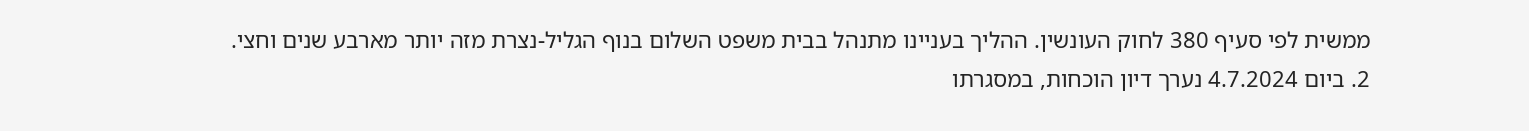ממשית לפי סעיף 380 לחוק העונשין. ההליך בעניינו מתנהל בבית משפט השלום בנוף הגליל-נצרת מזה יותר מארבע שנים וחצי.
2. ביום 4.7.2024 נערך דיון הוכחות, במסגרתו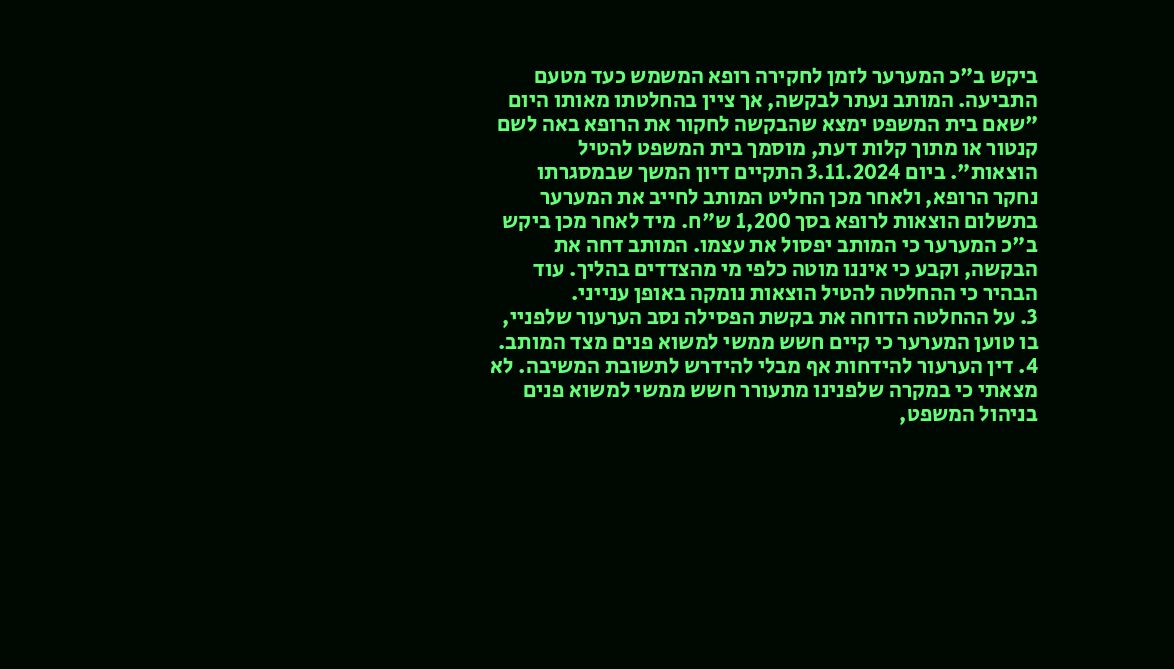ביקש ב"כ המערער לזמן לחקירה רופא המשמש כעד מטעם התביעה. המותב נעתר לבקשה, אך ציין בהחלטתו מאותו היום "שאם בית המשפט ימצא שהבקשה לחקור את הרופא באה לשם קנטור או מתוך קלות דעת, מוסמך בית המשפט להטיל הוצאות". ביום 3.11.2024 התקיים דיון המשך שבמסגרתו נחקר הרופא, ולאחר מכן החליט המותב לחייב את המערער בתשלום הוצאות לרופא בסך 1,200 ש"ח. מיד לאחר מכן ביקש ב"כ המערער כי המותב יפסול את עצמו. המותב דחה את הבקשה, וקבע כי איננו מוטה כלפי מי מהצדדים בהליך. עוד הבהיר כי ההחלטה להטיל הוצאות נומקה באופן ענייני.
3. על ההחלטה הדוחה את בקשת הפסילה נסב הערעור שלפניי, בו טוען המערער כי קיים חשש ממשי למשוא פנים מצד המותב.
4. דין הערעור להידחות אף מבלי להידרש לתשובת המשיבה. לא מצאתי כי במקרה שלפנינו מתעורר חשש ממשי למשוא פנים בניהול המשפט,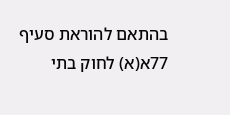בהתאם להוראת סעיף 77א(א) לחוק בתי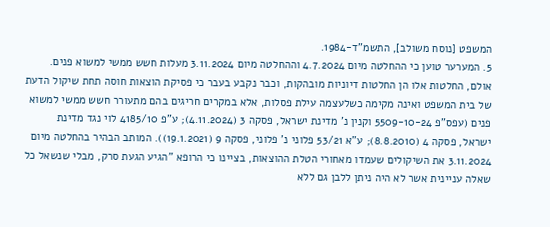המשפט [נוסח משולב], התשמ"ד-1984.
5. המערער טוען כי ההחלטה מיום 4.7.2024 וההחלטה מיום 3.11.2024 מעלות חשש ממשי למשוא פנים. אולם, החלטות אלו הן החלטות דיוניות מובהקות, וכבר נקבע בעבר כי פסיקת הוצאות חוסה תחת שיקול הדעת של בית המשפט ואינה מקימה כשלעצמה עילת פסלות, אלא במקרים חריגים בהם מתעורר חשש ממשי למשוא פנים (עפס"פ 5509-10-24 וקנין נ' מדינת ישראל, פסקה 3 (4.11.2024); ע"פ 4185/10 לוי נגד מדינת ישראל, פסקה 4 (8.8.2010); ע"א 53/21 פלוני נ' פלוני, פסקה 9 (19.1.2021)). המותב הבהיר בהחלטה מיום 3.11.2024 את השיקולים שעמדו מאחורי הטלת ההוצאות, בציינו כי הרופא "הגיע הגעת סרק, מבלי שנשאל כל שאלה עניינית אשר לא היה ניתן ללבן גם ללא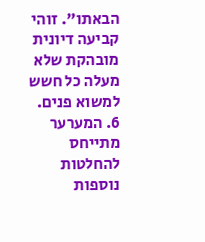הבאתו". זוהי קביעה דיונית מובהקת שלא מעלה כל חשש למשוא פנים.
6. המערער מתייחס להחלטות נוספות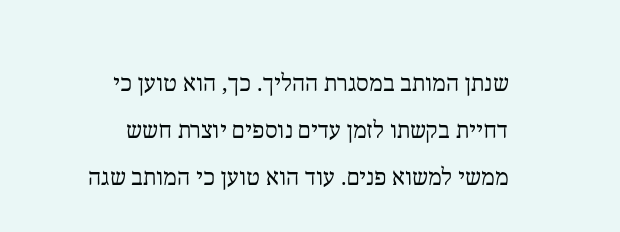שנתן המותב במסגרת ההליך. כך, הוא טוען כי דחיית בקשתו לזמן עדים נוספים יוצרת חשש ממשי למשוא פנים. עוד הוא טוען כי המותב שגה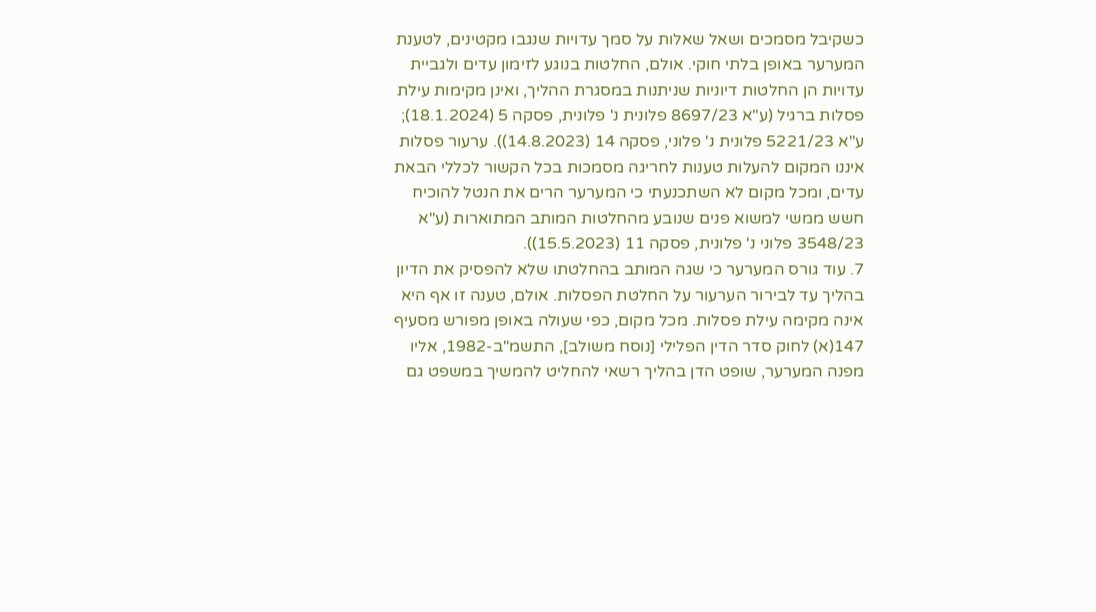כשקיבל מסמכים ושאל שאלות על סמך עדויות שנגבו מקטינים, לטענת המערער באופן בלתי חוקי. אולם, החלטות בנוגע לזימון עדים ולגביית עדויות הן החלטות דיוניות שניתנות במסגרת ההליך, ואינן מקימות עילת פסלות ברגיל (ע"א 8697/23 פלונית נ' פלונית, פסקה 5 (18.1.2024); ע"א 5221/23 פלונית נ' פלוני, פסקה 14 (14.8.2023)). ערעור פסלות איננו המקום להעלות טענות לחריגה מסמכות בכל הקשור לכללי הבאת עדים, ומכל מקום לא השתכנעתי כי המערער הרים את הנטל להוכיח חשש ממשי למשוא פנים שנובע מהחלטות המותב המתוארות (ע"א 3548/23 פלוני נ' פלונית, פסקה 11 (15.5.2023)).
7. עוד גורס המערער כי שגה המותב בהחלטתו שלא להפסיק את הדיון בהליך עד לבירור הערעור על החלטת הפסלות. אולם, טענה זו אף היא אינה מקימה עילת פסלות. מכל מקום, כפי שעולה באופן מפורש מסעיף 147(א) לחוק סדר הדין הפלילי [נוסח משולב], התשמ"ב-1982, אליו מפנה המערער, שופט הדן בהליך רשאי להחליט להמשיך במשפט גם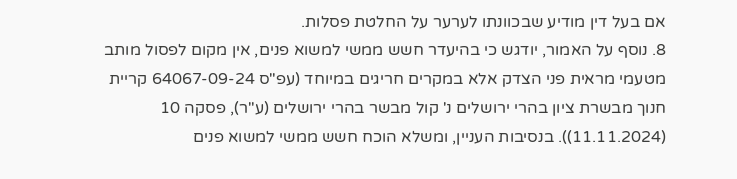אם בעל דין מודיע שבכוונתו לערער על החלטת פסלות.
8. נוסף על האמור, יודגש כי בהיעדר חשש ממשי למשוא פנים, אין מקום לפסול מותב מטעמי מראית פני הצדק אלא במקרים חריגים במיוחד (עפ"ס 64067-09-24 קריית חנוך מבשרת ציון בהרי ירושלים נ' קול מבשר בהרי ירושלים (ע"ר), פסקה 10 (11.11.2024)). בנסיבות העניין, ומשלא הוכח חשש ממשי למשוא פנים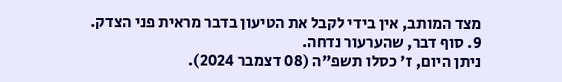מצד המותב, אין בידי לקבל את הטיעון בדבר מראית פני הצדק.
9. סוף דבר, שהערעור נדחה.
ניתן היום, ז' כסלו תשפ"ה (08 דצמבר 2024).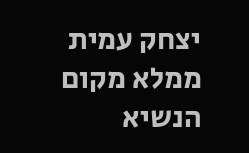יצחק עמית
ממלא מקום הנשיא